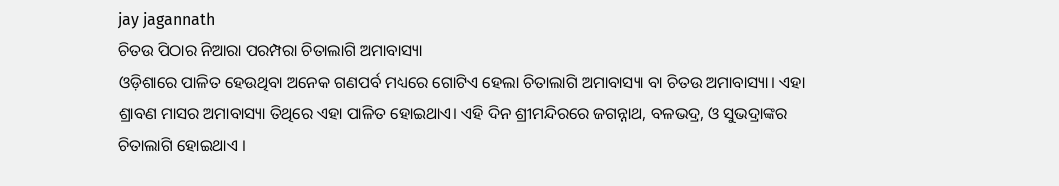jay jagannath
ଚିତଉ ପିଠାର ନିଆରା ପରମ୍ପରା ଚିତାଲାଗି ଅମାବାସ୍ୟା
ଓଡ଼ିଶାରେ ପାଳିତ ହେଉଥିବା ଅନେକ ଗଣପର୍ବ ମଧ୍ୟରେ ଗୋଟିଏ ହେଲା ଚିତାଲାଗି ଅମାବାସ୍ୟା ବା ଚିତଉ ଅମାବାସ୍ୟା। ଏହା ଶ୍ରାବଣ ମାସର ଅମାବାସ୍ୟା ତିଥିରେ ଏହା ପାଳିତ ହୋଇଥାଏ। ଏହି ଦିନ ଶ୍ରୀମନ୍ଦିରରେ ଜଗନ୍ନାଥ, ବଳଭଦ୍ର, ଓ ସୁଭଦ୍ରାଙ୍କର ଚିତାଲାଗି ହୋଇଥାଏ ।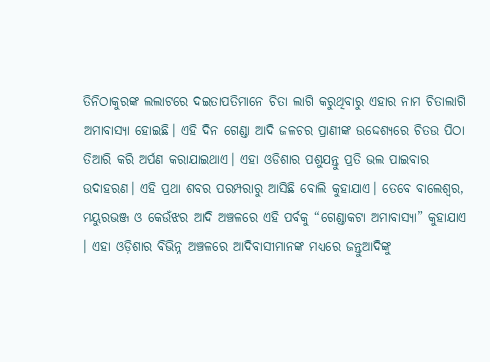ତିନିଠାକୁରଙ୍କ ଲଲାଟରେ ଦଇତାପତିମାନେ ଚିତା ଲାଗି କରୁଥିବାରୁ ଏହାର ନାମ ଚିତାଲାଗି ଅମାବାସ୍ୟା ହୋଇଛି। ଏହି ଦିନ ଗେଣ୍ଡା ଆଦି ଜଳଚର ପ୍ରାଣୀଙ୍କ ଉଦ୍ଦେଶ୍ୟରେ ଚିତଉ ପିଠା ତିଆରି କରି ଅର୍ପଣ କରାଯାଇଥାଏ। ଏହା ଓଡିଶାର ପଶୁଯନ୍ତୁ ପ୍ରତି ଭଲ ପାଇବାର ଉଦାହରଣ। ଏହି ପ୍ରଥା ଶବର ପରମ୍ପରାରୁ ଆସିଛି ବୋଲି କୁହାଯାଏ। ତେବେ ବାଲେଶ୍ୱର, ମୟୁରଭଞ୍ଜ ଓ କେଉଁଝର ଆଦି ଅଞ୍ଚଳରେ ଏହି ପର୍ବକୁ “ଗେଣ୍ଡାକଟା ଅମାବାସ୍ୟା” କୁହାଯାଏ । ଏହା ଓଡ଼ିଶାର ବିଭିନ୍ନ ଅଞ୍ଚଳରେ ଆଦିବାସୀମାନଙ୍କ ମଧ୍ୟରେ ଜନ୍ତୁଆଦିଙ୍କୁ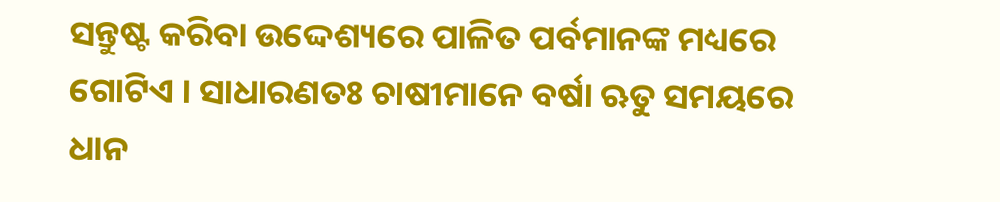ସନ୍ତୁଷ୍ଟ କରିବା ଉଦ୍ଦେଶ୍ୟରେ ପାଳିତ ପର୍ବମାନଙ୍କ ମଧ୍ୟରେ ଗୋଟିଏ । ସାଧାରଣତଃ ଚାଷୀମାନେ ବର୍ଷା ଋତୁ ସମୟରେ ଧାନ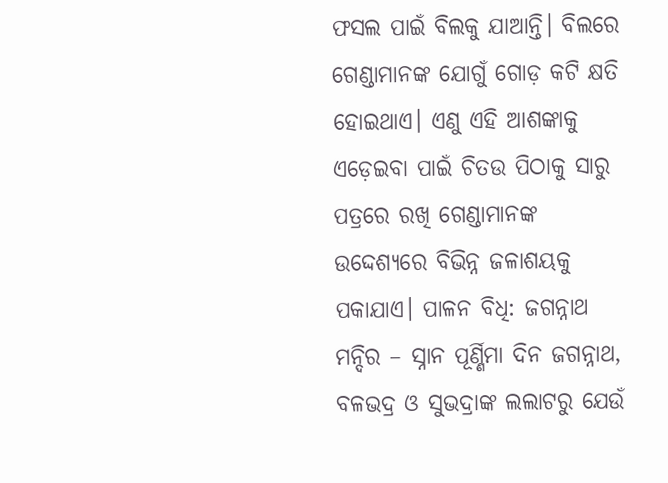ଫସଲ ପାଇଁ ବିଲକୁ ଯାଆନ୍ତି। ବିଲରେ ଗେଣ୍ଡାମାନଙ୍କ ଯୋଗୁଁ ଗୋଡ଼ କଟି କ୍ଷତି ହୋଇଥାଏ। ଏଣୁ ଏହି ଆଶଙ୍କାକୁ ଏଡ଼େଇବା ପାଇଁ ଚିତଉ ପିଠାକୁ ସାରୁ ପତ୍ରରେ ରଖି ଗେଣ୍ଡାମାନଙ୍କ ଉଦ୍ଦେଶ୍ୟରେ ବିଭିନ୍ନ ଜଳାଶୟକୁ ପକାଯାଏ। ପାଳନ ବିଧି: ଜଗନ୍ନାଥ ମନ୍ଦିର – ସ୍ନାନ ପୂର୍ଣ୍ଣିମା ଦିନ ଜଗନ୍ନାଥ, ବଳଭଦ୍ର ଓ ସୁଭଦ୍ରାଙ୍କ ଲଲାଟରୁ ଯେଉଁ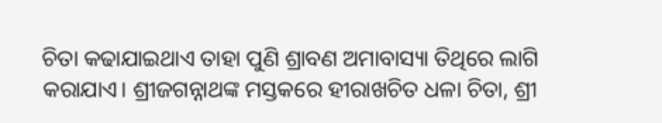ଚିତା କଢାଯାଇଥାଏ ତାହା ପୁଣି ଶ୍ରାବଣ ଅମାବାସ୍ୟା ତିଥିରେ ଲାଗି କରାଯାଏ। ଶ୍ରୀଜଗନ୍ନାଥଙ୍କ ମସ୍ତକରେ ହୀରାଖଚିତ ଧଳା ଚିତା, ଶ୍ରୀ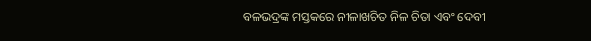ବଳଭଦ୍ରଙ୍କ ମସ୍ତକରେ ନୀଳାଖଚିତ ନିଳ ଚିତା ଏବଂ ଦେବୀ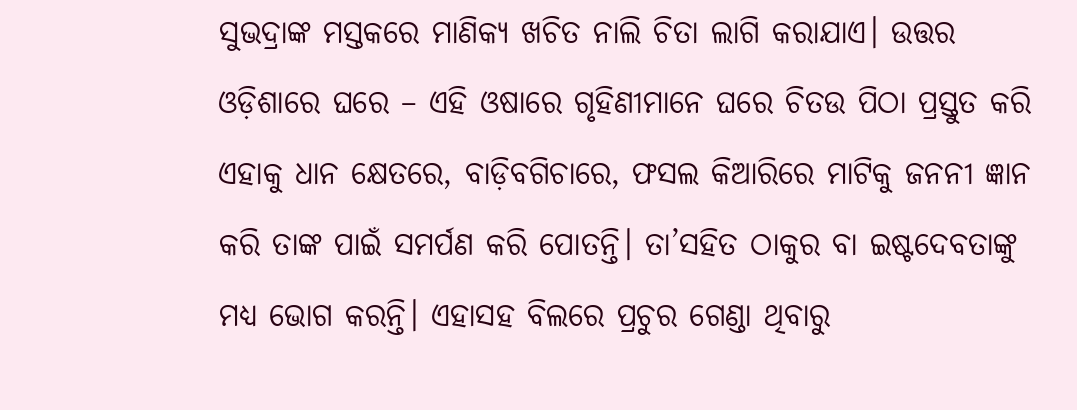ସୁଭଦ୍ରାଙ୍କ ମସ୍ତକରେ ମାଣିକ୍ୟ ଖଚିତ ନାଲି ଚିତା ଲାଗି କରାଯାଏ। ଉତ୍ତର ଓଡ଼ିଶାରେ ଘରେ – ଏହି ଓଷାରେ ଗୃହିଣୀମାନେ ଘରେ ଚିତଉ ପିଠା ପ୍ରସ୍ତୁତ କରି ଏହାକୁ ଧାନ କ୍ଷେତରେ, ବାଡ଼ିବଗିଚାରେ, ଫସଲ କିଆରିରେ ମାଟିକୁ ଜନନୀ ଜ୍ଞାନ କରି ତାଙ୍କ ପାଇଁ ସମର୍ପଣ କରି ପୋତନ୍ତି। ତା’ସହିତ ଠାକୁର ବା ଇଷ୍ଟଦେବତାଙ୍କୁ ମଧ୍ୟ ଭୋଗ କରନ୍ତି। ଏହାସହ ବିଲରେ ପ୍ରଚୁର ଗେଣ୍ଡା ଥିବାରୁ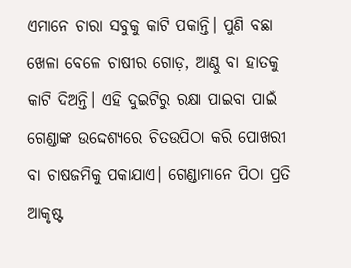ଏମାନେ ଚାରା ସବୁକୁ କାଟି ପକାନ୍ତି। ପୁଣି ବଛା ଖେଳା ବେଳେ ଚାଷୀର ଗୋଡ଼, ଆଣ୍ଠୁ ବା ହାତକୁ କାଟି ଦିଅନ୍ତି। ଏହି ଦୁଇଟିରୁ ରକ୍ଷା ପାଇବା ପାଇଁ ଗେଣ୍ଡାଙ୍କ ଉଦ୍ଦେଶ୍ୟରେ ଚିତଉପିଠା କରି ପୋଖରୀ ବା ଚାଷଜମିକୁ ପକାଯାଏ। ଗେଣ୍ଡାମାନେ ପିଠା ପ୍ରତି ଆକୃଷ୍ଟ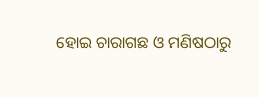ହୋଇ ଚାରାଗଛ ଓ ମଣିଷଠାରୁ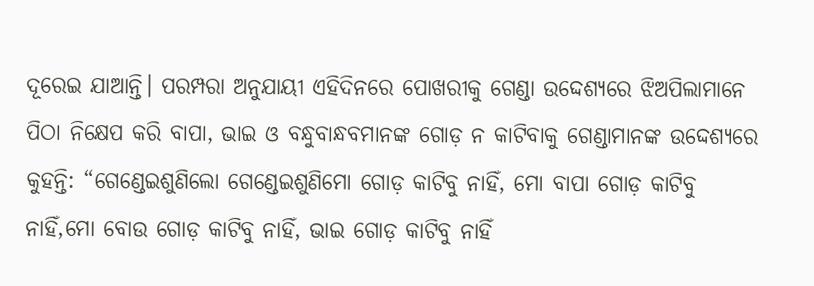ଦୂରେଇ ଯାଆନ୍ତି। ପରମ୍ପରା ଅନୁଯାୟୀ ଏହିଦିନରେ ପୋଖରୀକୁ ଗେଣ୍ଡା ଉଦ୍ଦେଶ୍ୟରେ ଝିଅପିଲାମାନେ ପିଠା ନିକ୍ଷେପ କରି ବାପା, ଭାଇ ଓ ବନ୍ଧୁବାନ୍ଧବମାନଙ୍କ ଗୋଡ଼ ନ କାଟିବାକୁ ଗେଣ୍ଡାମାନଙ୍କ ଉଦ୍ଦେଶ୍ୟରେ କୁହନ୍ତି: “ଗେଣ୍ଡେଇଶୁଣିଲୋ ଗେଣ୍ଡେଇଶୁଣିମୋ ଗୋଡ଼ କାଟିବୁ ନାହିଁ, ମୋ ବାପା ଗୋଡ଼ କାଟିବୁ ନାହିଁ,ମୋ ବୋଉ ଗୋଡ଼ କାଟିବୁ ନାହିଁ, ଭାଇ ଗୋଡ଼ କାଟିବୁ ନାହିଁ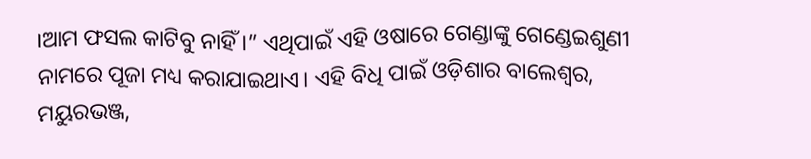।ଆମ ଫସଲ କାଟିବୁ ନାହିଁ ।” ଏଥିପାଇଁ ଏହି ଓଷାରେ ଗେଣ୍ଡାଙ୍କୁ ଗେଣ୍ଡେଇଶୁଣୀ ନାମରେ ପୂଜା ମଧ୍ୟ କରାଯାଇଥାଏ। ଏହି ବିଧି ପାଇଁ ଓଡ଼ିଶାର ବାଲେଶ୍ୱର, ମୟୁରଭଞ୍ଜ,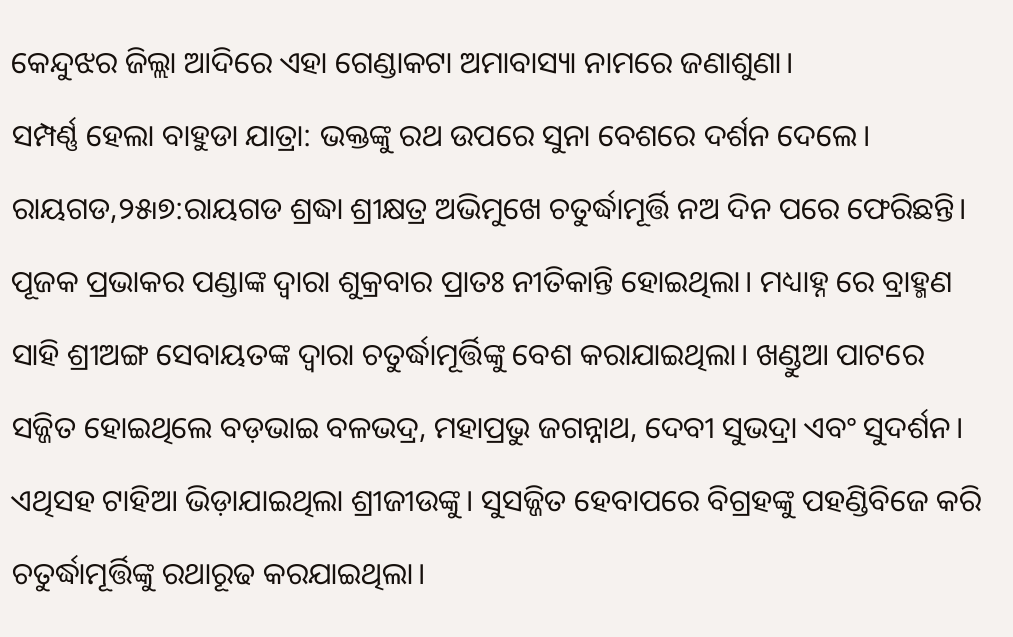କେନ୍ଦୁଝର ଜିଲ୍ଲା ଆଦିରେ ଏହା ଗେଣ୍ଡାକଟା ଅମାବାସ୍ୟା ନାମରେ ଜଣାଶୁଣା।
ସମ୍ପର୍ଣ୍ଣ ହେଲା ବାହୁଡା ଯାତ୍ରା: ଭକ୍ତଙ୍କୁ ରଥ ଉପରେ ସୁନା ବେଶରେ ଦର୍ଶନ ଦେଲେ।
ରାୟଗଡ,୨୫୲୭:ରାୟଗଡ ଶ୍ରଦ୍ଧା ଶ୍ରୀକ୍ଷତ୍ର ଅଭିମୁଖେ ଚତୁର୍ଦ୍ଧାମୂର୍ତ୍ତି ନଅ ଦିନ ପରେ ଫେରିଛନ୍ତି। ପୂଜକ ପ୍ରଭାକର ପଣ୍ଡାଙ୍କ ଦ୍ୱାରା ଶୁକ୍ରବାର ପ୍ରାତଃ ନୀତିକାନ୍ତି ହୋଇଥିଲା। ମଧ୍ୟାହ୍ନ ରେ ବ୍ରାହ୍ମଣ ସାହି ଶ୍ରୀଅଙ୍ଗ ସେବାୟତଙ୍କ ଦ୍ୱାରା ଚତୁର୍ଦ୍ଧାମୂର୍ତ୍ତିଙ୍କୁ ବେଶ କରାଯାଇଥିଲା। ଖଣ୍ଡୁଆ ପାଟରେ ସଜ୍ଜିତ ହୋଇଥିଲେ ବଡ଼ଭାଇ ବଳଭଦ୍ର, ମହାପ୍ରଭୁ ଜଗନ୍ନାଥ, ଦେବୀ ସୁଭଦ୍ରା ଏବଂ ସୁଦର୍ଶନ। ଏଥିସହ ଟାହିଆ ଭିଡ଼ାଯାଇଥିଲା ଶ୍ରୀଜୀଉଙ୍କୁ। ସୁସଜ୍ଜିତ ହେବାପରେ ବିଗ୍ରହଙ୍କୁ ପହଣ୍ଡିବିଜେ କରି ଚତୁର୍ଦ୍ଧାମୂର୍ତ୍ତିଙ୍କୁ ରଥାରୂଢ କରଯାଇଥିଲା।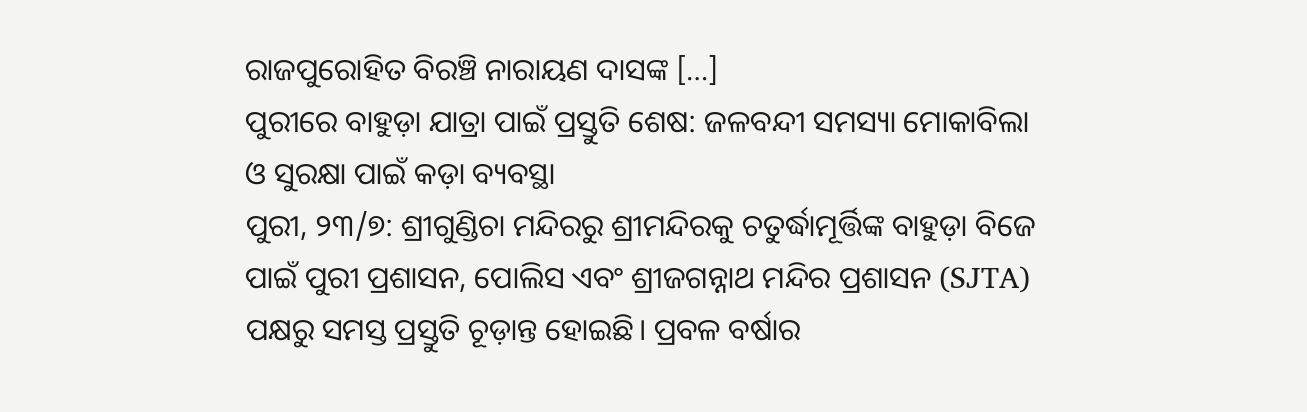ରାଜପୁରୋହିତ ବିରଞ୍ଚି ନାରାୟଣ ଦାସଙ୍କ […]
ପୁରୀରେ ବାହୁଡ଼ା ଯାତ୍ରା ପାଇଁ ପ୍ରସ୍ତୁତି ଶେଷ: ଜଳବନ୍ଦୀ ସମସ୍ୟା ମୋକାବିଲା ଓ ସୁରକ୍ଷା ପାଇଁ କଡ଼ା ବ୍ୟବସ୍ଥା
ପୁରୀ, ୨୩/୭: ଶ୍ରୀଗୁଣ୍ଡିଚା ମନ୍ଦିରରୁ ଶ୍ରୀମନ୍ଦିରକୁ ଚତୁର୍ଦ୍ଧାମୂର୍ତ୍ତିଙ୍କ ବାହୁଡ଼ା ବିଜେ ପାଇଁ ପୁରୀ ପ୍ରଶାସନ, ପୋଲିସ ଏବଂ ଶ୍ରୀଜଗନ୍ନାଥ ମନ୍ଦିର ପ୍ରଶାସନ (SJTA) ପକ୍ଷରୁ ସମସ୍ତ ପ୍ରସ୍ତୁତି ଚୂଡ଼ାନ୍ତ ହୋଇଛି। ପ୍ରବଳ ବର୍ଷାର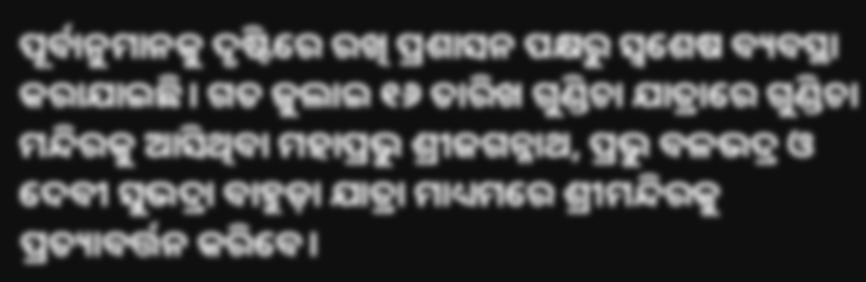ପୂର୍ବାନୁମାନକୁ ଦୃଷ୍ଟିରେ ରଖି ପ୍ରଶାସନ ପକ୍ଷରୁ ସ୍ୱଶେଷ ବ୍ୟବସ୍ଥା କରାଯାଇଛି। ଗତ ଜୁଲାଇ ୧୬ ତାରିଖ ଗୁଣ୍ଡିଚା ଯାତ୍ରାରେ ଗୁଣ୍ଡିଚା ମନ୍ଦିରକୁ ଆସିଥିବା ମହାପ୍ରଭୁ ଶ୍ରୀଜଗନ୍ନାଥ, ପ୍ରଭୁ ବଳଭଦ୍ର ଓ ଦେବୀ ସୁଭଦ୍ରା ବାହୁଡ଼ା ଯାତ୍ରା ମାଧ୍ୟମରେ ଶ୍ରୀମନ୍ଦିରକୁ ପ୍ରତ୍ୟାବର୍ତ୍ତନ କରିବେ।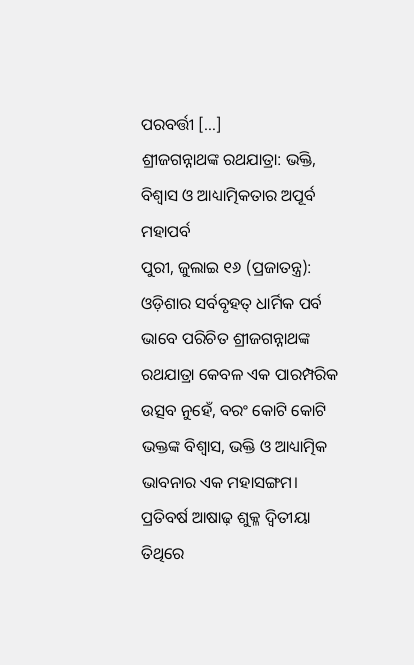ପରବର୍ତ୍ତୀ […]
ଶ୍ରୀଜଗନ୍ନାଥଙ୍କ ରଥଯାତ୍ରା: ଭକ୍ତି, ବିଶ୍ୱାସ ଓ ଆଧ୍ୟାତ୍ମିକତାର ଅପୂର୍ବ ମହାପର୍ବ
ପୁରୀ, ଜୁଲାଇ ୧୬ (ପ୍ରଜାତନ୍ତ୍ର): ଓଡ଼ିଶାର ସର୍ବବୃହତ୍ ଧାର୍ମିକ ପର୍ବ ଭାବେ ପରିଚିତ ଶ୍ରୀଜଗନ୍ନାଥଙ୍କ ରଥଯାତ୍ରା କେବଳ ଏକ ପାରମ୍ପରିକ ଉତ୍ସବ ନୁହେଁ, ବରଂ କୋଟି କୋଟି ଭକ୍ତଙ୍କ ବିଶ୍ୱାସ, ଭକ୍ତି ଓ ଆଧ୍ୟାତ୍ମିକ ଭାବନାର ଏକ ମହାସଙ୍ଗମ। ପ୍ରତିବର୍ଷ ଆଷାଢ଼ ଶୁକ୍ଳ ଦ୍ୱିତୀୟା ତିଥିରେ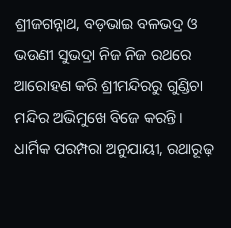ଶ୍ରୀଜଗନ୍ନାଥ, ବଡ଼ଭାଇ ବଳଭଦ୍ର ଓ ଭଉଣୀ ସୁଭଦ୍ରା ନିଜ ନିଜ ରଥରେ ଆରୋହଣ କରି ଶ୍ରୀମନ୍ଦିରରୁ ଗୁଣ୍ଡିଚା ମନ୍ଦିର ଅଭିମୁଖେ ବିଜେ କରନ୍ତି। ଧାର୍ମିକ ପରମ୍ପରା ଅନୁଯାୟୀ, ରଥାରୂଢ଼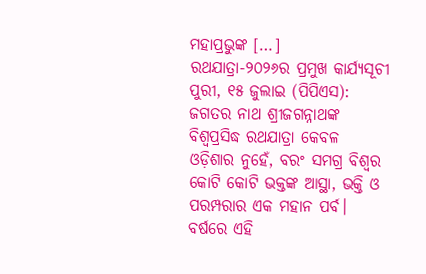ମହାପ୍ରଭୁଙ୍କ […]
ରଥଯାତ୍ରା-୨୦୨୬ର ପ୍ରମୁଖ କାର୍ଯ୍ୟସୂଚୀ
ପୁରୀ, ୧୫ ଜୁଲାଇ (ପିପିଏସ): ଜଗତର ନାଥ ଶ୍ରୀଜଗନ୍ନାଥଙ୍କ ବିଶ୍ୱପ୍ରସିଦ୍ଧ ରଥଯାତ୍ରା କେବଳ ଓଡ଼ିଶାର ନୁହେଁ, ବରଂ ସମଗ୍ର ବିଶ୍ୱର କୋଟି କୋଟି ଭକ୍ତଙ୍କ ଆସ୍ଥା, ଭକ୍ତି ଓ ପରମ୍ପରାର ଏକ ମହାନ ପର୍ବ। ବର୍ଷରେ ଏହି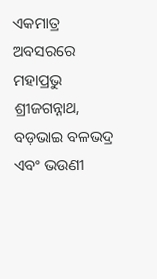ଏକମାତ୍ର ଅବସରରେ ମହାପ୍ରଭୁ ଶ୍ରୀଜଗନ୍ନାଥ, ବଡ଼ଭାଇ ବଳଭଦ୍ର ଏବଂ ଭଉଣୀ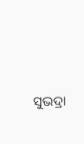ସୁଭଦ୍ରା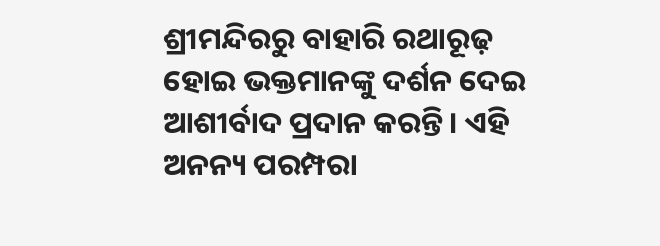ଶ୍ରୀମନ୍ଦିରରୁ ବାହାରି ରଥାରୂଢ଼ ହୋଇ ଭକ୍ତମାନଙ୍କୁ ଦର୍ଶନ ଦେଇ ଆଶୀର୍ବାଦ ପ୍ରଦାନ କରନ୍ତି। ଏହି ଅନନ୍ୟ ପରମ୍ପରା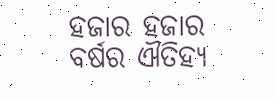ହଜାର ହଜାର ବର୍ଷର ଐତିହ୍ୟ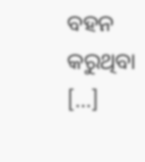ବହନ କରୁଥିବା […]